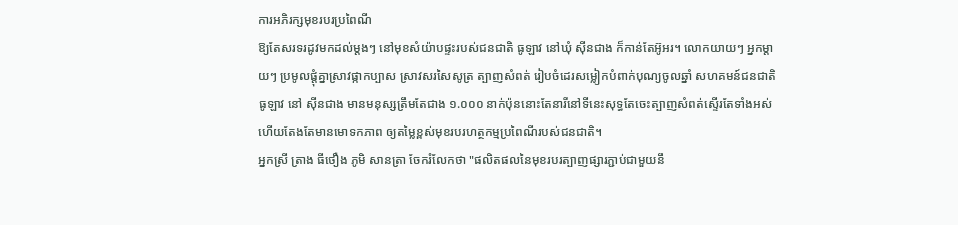ការអភិរក្សមុខរបរប្រពៃណី
ឱ្យតែសរទរដូវមកដល់ម្តងៗ នៅមុខសំយ៉ាបផ្ទះរបស់ជនជាតិ ធូឡាវ នៅឃុំ ស៊ីនជាង ក៏កាន់តែអ៊ូអរ។ លោកយាយៗ អ្នកម្តាយៗ ប្រមូលផ្តុំគ្នាស្រាវផ្កាកប្បាស ស្រាវសរសៃសូត្រ ត្បាញសំពត់ រៀបចំដេរសម្លៀកបំពាក់បុណ្យចូលឆ្នាំ សហគមន៍ជនជាតិ ធូឡាវ នៅ ស៊ីនជាង មានមនុស្សត្រឹមតែជាង ១.០០០ នាក់ប៉ុននោះតែនារីនៅទីនេះសុទ្ធតែចេះត្បាញសំពត់ស្ទើរតែទាំងអស់ហើយតែងតែមានមោទកភាព ឲ្យតម្លៃខ្ពស់មុខរបរហត្ថកម្មប្រពៃណីរបស់ជនជាតិ។
អ្នកស្រី ត្រាង ធីថឿង ភូមិ សានត្រា ចែករំលែកថា "ផលិតផលនៃមុខរបរត្បាញផ្សារភ្ជាប់ជាមួយនឹ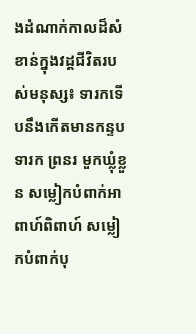ងដំណាក់កាលដ៏សំខាន់ក្នុងវដ្តជីវិតរបស់មនុស្ស៖ ទារកទើបនឹងកើតមានកន្ទបទារក ព្រនរ មួកឃ្លុំខ្លួន សម្លៀកបំពាក់អាពាហ៍ពិពាហ៍ សម្លៀកបំពាក់បុ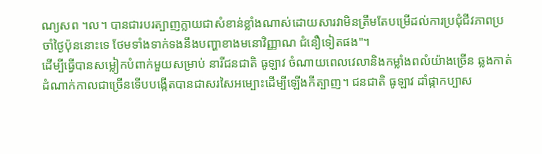ណ្យសព ។ល។ បានជារបរត្បាញក្លាយជាសំខាន់ខ្លាំងណាស់ដោយសារវាមិនត្រឹមតែបម្រើដល់ការប្រជុំជីវភាពប្រចាំថ្ងៃប៉ុននោះទេ ថែមទាំងទាក់ទងនឹងបញ្ហាខាងមនោវិញ្ញាណ ជំនឿទៀតផង"។
ដើម្បីធ្វើបានសម្លៀកបំពាក់មួយសម្រាប់ នារីជនជាតិ ធូឡាវ ចំណាយពេលវេលានិងកម្លាំងពលំយ៉ាងច្រើន ឆ្លងកាត់ដំណាក់កាលជាច្រើនទើបបង្កើតបានជាសរសៃអម្បោះដើម្បីឡើងកីត្បាញ។ ជនជាតិ ធូឡាវ ដាំផ្កាកប្បាស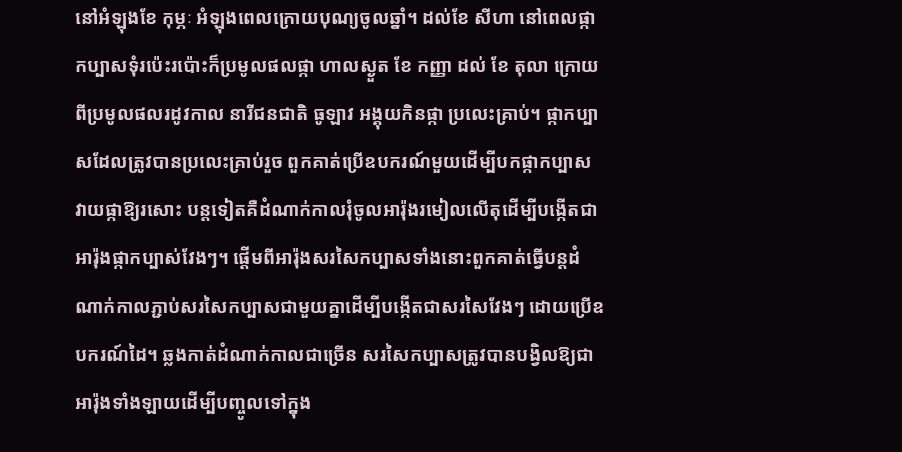នៅអំឡុងខែ កុម្ភៈ អំឡុងពេលក្រោយបុណ្យចូលឆ្នាំ។ ដល់ខែ សីហា នៅពេលផ្កាកប្បាសទុំរប៉េះរប៉ោះក៏ប្រមូលផលផ្កា ហាលស្ងួត ខែ កញ្ញា ដល់ ខែ តុលា ក្រោយពីប្រមូលផលរដូវកាល នារីជនជាតិ ធូឡាវ អង្គុយកិនផ្កា ប្រលេះគ្រាប់។ ផ្កាកប្បាសដែលត្រូវបានប្រលេះគ្រាប់រួច ពួកគាត់ប្រើឧបករណ៍មួយដើម្បីបកផ្កាកប្បាស វាយផ្កាឱ្យរសោះ បន្តទៀតគឺដំណាក់កាលរុំចូលអារ៉ុងរមៀលលើតុដើម្បីបង្កើតជាអារ៉ុងផ្កាកប្បាស់វែងៗ។ ផ្តើមពីអារ៉ុងសរសៃកប្បាសទាំងនោះពួកគាត់ធ្វើបន្តដំណាក់កាលភ្ជាប់សរសៃកប្បាសជាមួយគ្នាដើម្បីបង្កើតជាសរសៃវែងៗ ដោយប្រើឧបករណ៍ដៃ។ ឆ្លងកាត់ដំណាក់កាលជាច្រើន សរសៃកប្បាសត្រូវបានបង្វិលឱ្យជាអារ៉ុងទាំងឡាយដើម្បីបញ្ចូលទៅក្នុង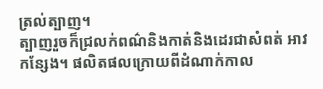ត្រល់ត្បាញ។
ត្បាញរួចក៏ជ្រលក់ពណ៌និងកាត់និងដេរជាសំពត់ អាវ កន្សែង។ ផលិតផលក្រោយពីដំណាក់កាល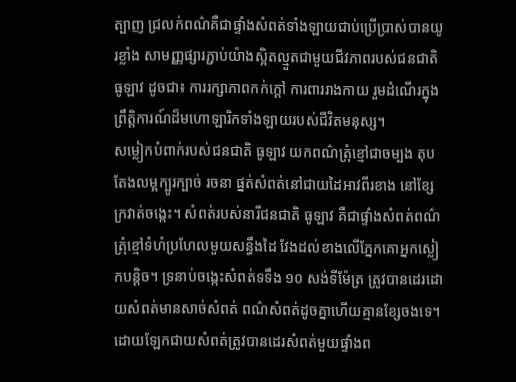ត្បាញ ជ្រលក់ពណ៌គឺជាផ្ទាំងសំពត់ទាំងឡាយជាប់ប្រើប្រាស់បានយូរខ្លាំង សាមញ្ញផ្សារភ្ជាប់យ៉ាងស្អិតល្មួតជាមួយជីវភាពរបស់ជនជាតិ ធូឡាវ ដូចជា៖ ការរក្សាភាពកក់ក្តៅ ការពាររាងកាយ រួមដំណើរក្នុងព្រឹត្តិការណ៍ដ៏មហោឡារិកទាំងឡាយរបស់ជីវិតមនុស្ស។
សម្លៀកបំពាក់របស់ជនជាតិ ធូឡាវ យកពណ៌ត្រុំខ្មៅជាចម្បង តុបតែងលម្អក្បូរក្បាច់ រចនា ផ្នត់សំពត់នៅជាយដៃអាវពីរខាង នៅខ្សែក្រវាត់ចង្កេះ។ សំពត់របស់នារីជនជាតិ ធូឡាវ គឺជាផ្ទាំងសំពត់ពណ៌ត្រុំខ្មៅទំហំប្រហែលមួយសន្ធឹងដៃ វែងដល់ខាងលើភ្នែកគោអ្នកស្លៀកបន្តិច។ ទ្រនាប់ចងេ្កះសំពត់ទទឹង ១០ សង់ទីម៉ែត្រ ត្រូវបានដេរដោយសំពត់មានសាច់សំពត់ ពណ៌សំពត់ដូចគ្នាហើយគ្មានខ្សែចងទេ។ ដោយឡែកជាយសំពត់ត្រូវបានដេរសំពត់មួយផ្ទាំងព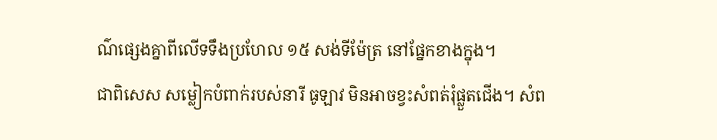ណ៌ផ្សេងគ្នាពីលើទទឹងប្រហែល ១៥ សង់ទីម៉ែត្រ នៅផ្នែកខាងក្នុង។
ជាពិសេស សម្លៀកបំពាក់របស់នារី ធូឡាវ មិនអាចខ្វះសំពត់រុំផ្លួតជើង។ សំព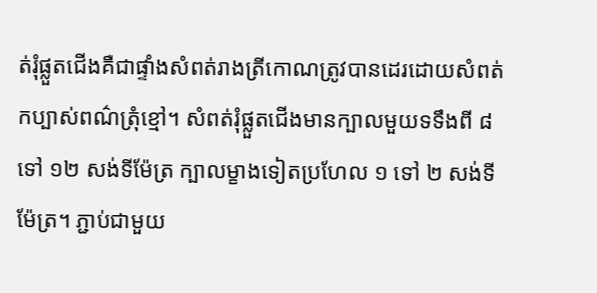ត់រុំផ្លួតជើងគឺជាផ្ទាំងសំពត់រាងត្រីកោណត្រូវបានដេរដោយសំពត់កប្បាស់ពណ៌ត្រុំខ្មៅ។ សំពត់រុំផ្លួតជើងមានក្បាលមួយទទឹងពី ៨ ទៅ ១២ សង់ទីម៉ែត្រ ក្បាលម្ខាងទៀតប្រហែល ១ ទៅ ២ សង់ទីម៉ែត្រ។ ភ្ជាប់ជាមួយ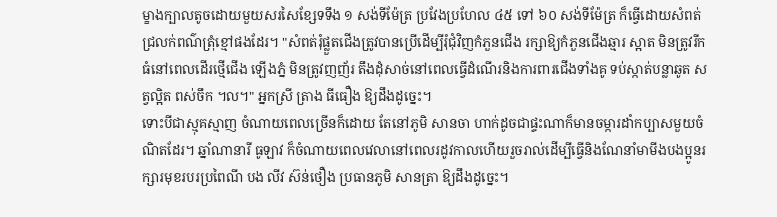ម្ខាងក្បាលតូចដោយមួយសរសៃខ្សែទទឹង ១ សង់ទីម៉ែត្រ ប្រវែងប្រហែល ៤៥ ទៅ ៦០ សង់ទីម៉ែត្រ ក៏ធ្វើដោយសំពត់ជ្រលក់ពណ៌ត្រុំខ្មៅផងដែរ។ "សំពត់រុំផ្លួតជើងត្រូវបានប្រើដើម្បីរុំជុំវិញកំភួនជើង រក្សាឱ្យកំភួនជើងឆ្មារ ស្អាត មិនត្រូវរីកធំនៅពេលដើរថ្មើជើង ឡើងភ្នំ មិនត្រូវញញ័រ តឹងដុំសាច់នៅពេលធ្វើដំណើរនិងការពារជើងទាំងគូ ទប់ស្កាត់បន្លាឆូត សត្វល្អិត ពស់ចឹក ។ល។" អ្នកស្រី ត្រាង ធីធឿង ឱ្យដឹងដូច្នេះ។
ទោះបីជាស្មុគស្មាញ ចំណាយពេលច្រើនក៏ដោយ តែនៅភូមិ សានចា ហាក់ដូចជាផ្ទះណាក៏មានចម្ការដាំកប្បាសមួយចំណិតដែរ។ ឆ្នាំណានារី ធូឡាវ ក៏ចំណាយពេលវេលានៅពេលរដូវកាលហើយរួចរាល់ដើម្បីធ្វើនិងណែនាំមាមីងបងប្អូនរក្សារមុខរបរប្រពៃណី បង លីវ ស៊ន់ថឿង ប្រធានភូមិ សានត្រា ឱ្យដឹងដូច្នេះ។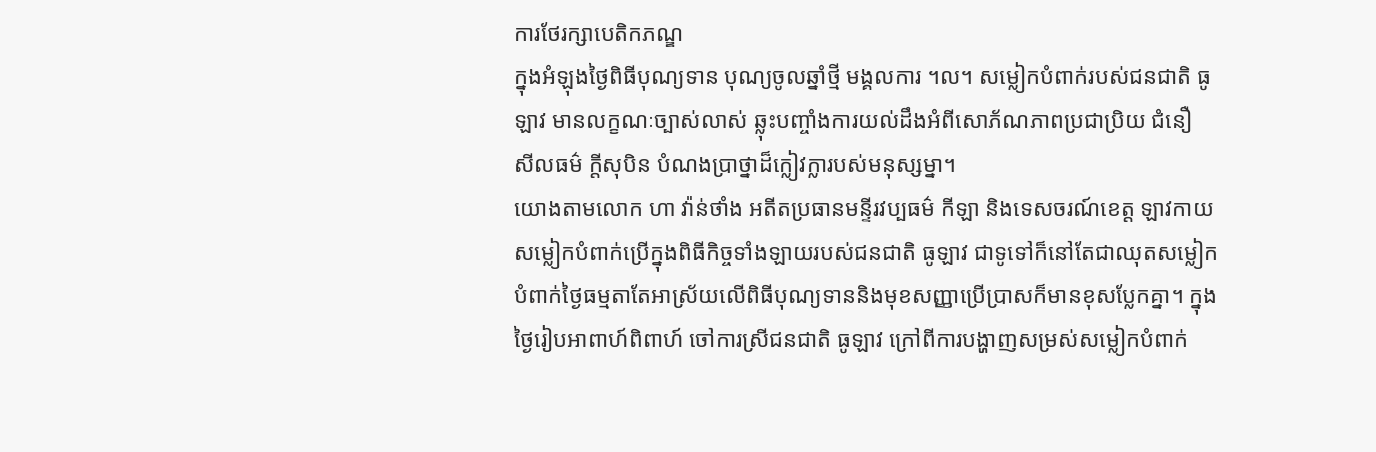ការថែរក្សាបេតិកភណ្ឌ
ក្នុងអំឡុងថ្ងៃពិធីបុណ្យទាន បុណ្យចូលឆ្នាំថ្មី មង្គលការ ។ល។ សម្លៀកបំពាក់របស់ជនជាតិ ធូឡាវ មានលក្ខណៈច្បាស់លាស់ ឆ្លុះបញ្ចាំងការយល់ដឹងអំពីសោភ័ណភាពប្រជាប្រិយ ជំនឿ សីលធម៌ ក្តីសុបិន បំណងប្រាថ្នាដ៏ក្លៀវក្លារបស់មនុស្សម្នា។
យោងតាមលោក ហា វ៉ាន់ថាំង អតីតប្រធានមន្ទីរវប្បធម៌ កីឡា និងទេសចរណ៍ខេត្ត ឡាវកាយ សម្លៀកបំពាក់ប្រើក្នុងពិធីកិច្ចទាំងឡាយរបស់ជនជាតិ ធូឡាវ ជាទូទៅក៏នៅតែជាឈុតសម្លៀកបំពាក់ថ្ងៃធម្មតាតែអាស្រ័យលើពិធីបុណ្យទាននិងមុខសញ្ញាប្រើប្រាសក៏មានខុសប្លែកគ្នា។ ក្នុងថ្ងៃរៀបអាពាហ៍ពិពាហ៍ ចៅការស្រីជនជាតិ ធូឡាវ ក្រៅពីការបង្ហាញសម្រស់សម្លៀកបំពាក់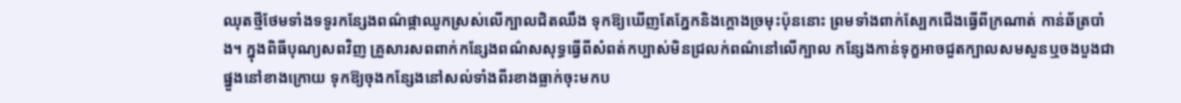ឈុតថ្មីថែមទាំងទទូរកន្សែងពណ៌ផ្កាឈូកស្រស់លើក្បាលជិតឈឹង ទុកឱ្យឃើញតែភ្នែកនិងក្ដោងច្រមុះប៉ុននោះ ព្រមទាំងពាក់ស្បែកជើងធ្វើពីក្រណាត់ កាន់ឆ័ត្របាំង។ ក្នុងពិធីបុណ្យសពវិញ គ្រួសារសពពាក់កន្សែងពណ៌សសុទ្ធធ្វើពីសំពត់កប្បាស់មិនជ្រលក់ពណ៌នៅលើក្បាល កន្សែងកាន់ទុក្ខអាចជួតក្បាលសមសួនឬចងបួងជាផ្នួងនៅខាងក្រោយ ទុកឱ្យចុងកន្សែងនៅសល់ទាំងពីរខាងធ្លាក់ចុះមកប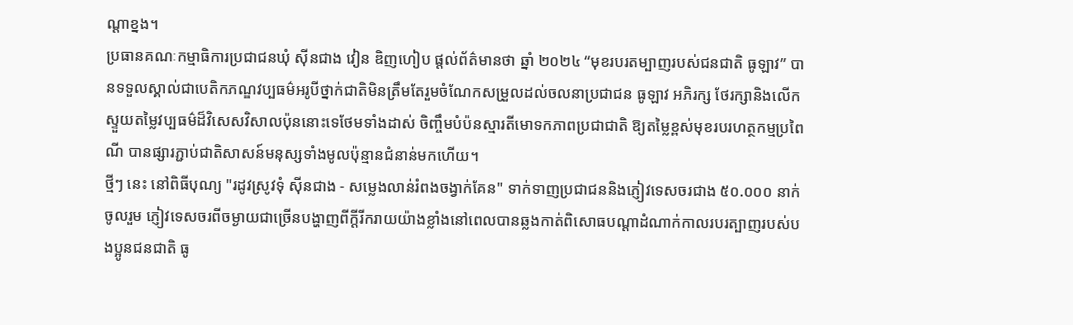ណ្តាខ្នង។
ប្រធានគណៈកម្មាធិការប្រជាជនឃុំ ស៊ីនជាង វៀន ឌិញហៀប ផ្តល់ព័ត៌មានថា ឆ្នាំ ២០២៤ “មុខរបរតម្បាញរបស់ជនជាតិ ធូឡាវ” បានទទួលស្គាល់ជាបេតិកភណ្ឌវប្បធម៌អរូបីថ្នាក់ជាតិមិនត្រឹមតែរួមចំណែកសម្រួលដល់ចលនាប្រជាជន ធូឡាវ អភិរក្ស ថែរក្សានិងលើកស្ទួយតម្លៃវប្បធម៌ដ៏វិសេសវិសាលប៉ុននោះទេថែមទាំងដាស់ ចិញ្ចឹមបំប៉នស្មារតីមោទកភាពប្រជាជាតិ ឱ្យតម្លៃខ្ពស់មុខរបរហត្ថកម្មប្រពៃណី បានផ្សារភ្ជាប់ជាតិសាសន៍មនុស្សទាំងមូលប៉ុន្មានជំនាន់មកហើយ។
ថ្មីៗ នេះ នៅពិធីបុណ្យ "រដូវស្រូវទុំ ស៊ីនជាង - សម្លេងលាន់រំពងចង្វាក់គែន" ទាក់ទាញប្រជាជននិងភ្ញៀវទេសចរជាង ៥០.០០០ នាក់ចូលរួម ភ្ញៀវទេសចរពីចម្ងាយជាច្រើនបង្ហាញពីក្តីរីករាយយ៉ាងខ្លាំងនៅពេលបានឆ្លងកាត់ពិសោធបណ្តាដំណាក់កាលរបរត្បាញរបស់បងប្អូនជនជាតិ ធូ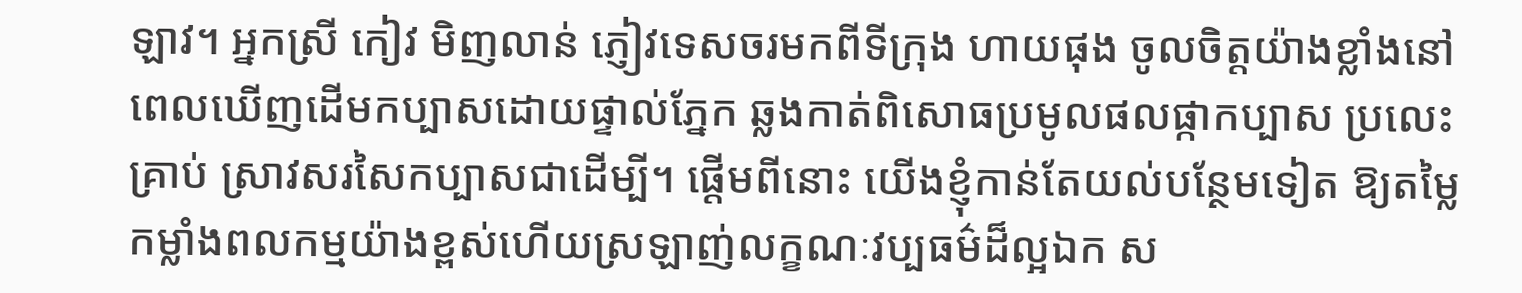ឡាវ។ អ្នកស្រី កៀវ មិញលាន់ ភ្ញៀវទេសចរមកពីទីក្រុង ហាយផុង ចូលចិត្តយ៉ាងខ្លាំងនៅពេលឃើញដើមកប្បាសដោយផ្ទាល់ភ្នែក ឆ្លងកាត់ពិសោធប្រមូលផលផ្កាកប្បាស ប្រលេះគ្រាប់ ស្រាវសរសៃកប្បាសជាដើម្បី។ ផ្តើមពីនោះ យើងខ្ញុំកាន់តែយល់បន្ថែមទៀត ឱ្យតម្លៃកម្លាំងពលកម្មយ៉ាងខ្ពស់ហើយស្រឡាញ់លក្ខណៈវប្បធម៌ដ៏ល្អឯក ស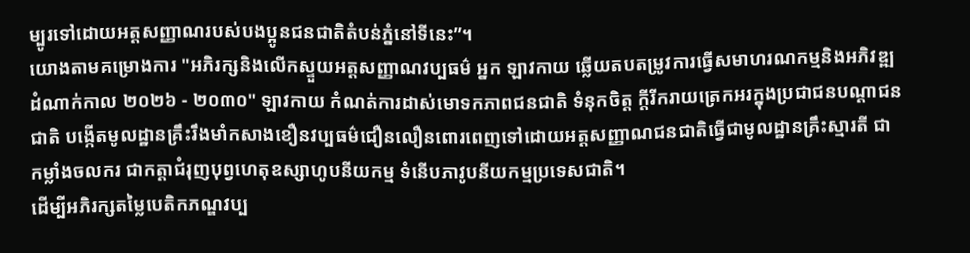ម្បូរទៅដោយអត្តសញ្ញាណរបស់បងប្អូនជនជាតិតំបន់ភ្នំនៅទីនេះ”។
យោងតាមគម្រោងការ "អភិរក្សនិងលើកស្ទួយអត្តសញ្ញាណវប្បធម៌ អ្នក ឡាវកាយ ឆ្លើយតបតម្រូវការធ្វើសមាហរណកម្មនិងអភិវឌ្ឍដំណាក់កាល ២០២៦ - ២០៣០" ឡាវកាយ កំណត់ការដាស់មោទកភាពជនជាតិ ទំនុកចិត្ត ក្តីរីករាយត្រេកអរក្នុងប្រជាជនបណ្តាជនជាតិ បង្កើតមូលដ្ឋានគ្រឹះរឹងមាំកសាងខឿនវប្បធម៌ជឿនលឿនពោរពេញទៅដោយអត្តសញ្ញាណជនជាតិធ្វើជាមូលដ្ឋានគ្រឹះស្មារតី ជាកម្លាំងចលករ ជាកត្តាជំរុញបុព្វហេតុឧស្សាហូបនីយកម្ម ទំនើបភាវូបនីយកម្មប្រទេសជាតិ។
ដើម្បីអភិរក្សតម្លៃបេតិកភណ្ឌវប្ប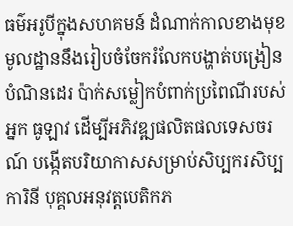ធម៌អរូបីក្នុងសហគមន៍ ដំណាក់កាលខាងមុខ មូលដ្ឋាននឹងរៀបចំចែករំលែកបង្ហាត់បង្រៀនបំណិនដេរ ប៉ាក់សម្លៀកបំពាក់ប្រពៃណីរបស់អ្នក ធូឡាវ ដើម្បីអភិវឌ្ឍផលិតផលទេសចរណ៍ បង្កើតបរិយាកាសសម្រាប់សិប្បករសិប្បការិនី បុគ្គលអនុវត្តបេតិកភ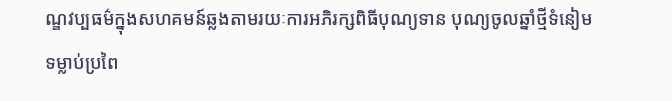ណ្ឌវប្បធម៌ក្នុងសហគមន៍ឆ្លងតាមរយៈការអភិរក្សពិធីបុណ្យទាន បុណ្យចូលឆ្នាំថ្មីទំនៀមទម្លាប់ប្រពៃ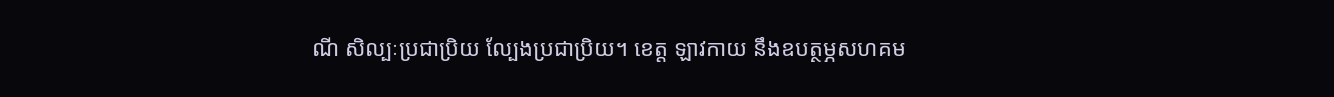ណី សិល្បៈប្រជាប្រិយ ល្បែងប្រជាប្រិយ។ ខេត្ត ឡាវកាយ នឹងឧបត្ថម្ភសហគម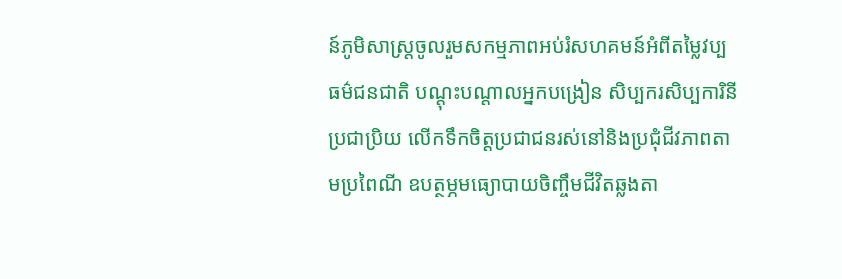ន៍ភូមិសាស្ត្រចូលរួមសកម្មភាពអប់រំសហគមន៍អំពីតម្លៃវប្បធម៌ជនជាតិ បណ្តុះបណ្តាលអ្នកបង្រៀន សិប្បករសិប្បការិនីប្រជាប្រិយ លើកទឹកចិត្តប្រជាជនរស់នៅនិងប្រជុំជីវភាពតាមប្រពៃណី ឧបត្ថម្ភមធ្យោបាយចិញ្ចឹមជីវិតឆ្លងតា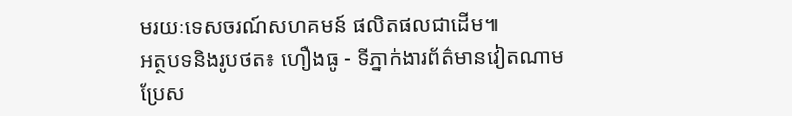មរយៈទេសចរណ៍សហគមន៍ ផលិតផលជាដើម៕
អត្ថបទនិងរូបថត៖ ហឿងធូ - ទីភ្នាក់ងារព័ត៌មានវៀតណាម
ប្រែស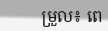ម្រួល៖ ពេ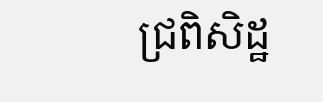ជ្រពិសិដ្ឋ